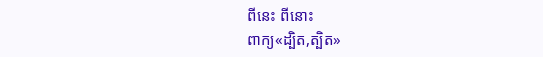ពីនេះ ពីនោះ
ពាក្យ«ដ្បិត,ត្បិត»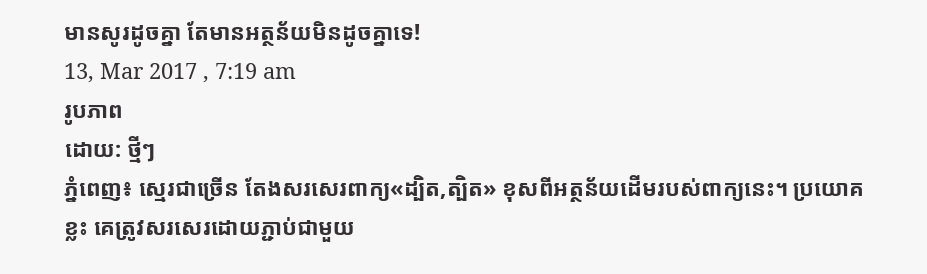មានសូរដូចគ្នា តែមានអត្ថន័យមិនដូចគ្នាទេ!
13, Mar 2017 , 7:19 am
រូបភាព
ដោយ: ថ្មីៗ
ភ្នំពេញ៖ ស្មេរជាច្រើន តែងសរសេរពាក្យ«ដ្បិត,ត្បិត» ខុសពីអត្ថន័យដើមរបស់ពាក្យនេះ។ ប្រយោគខ្លះ គេត្រូវសរសេរដោយភ្ជាប់ជាមួយ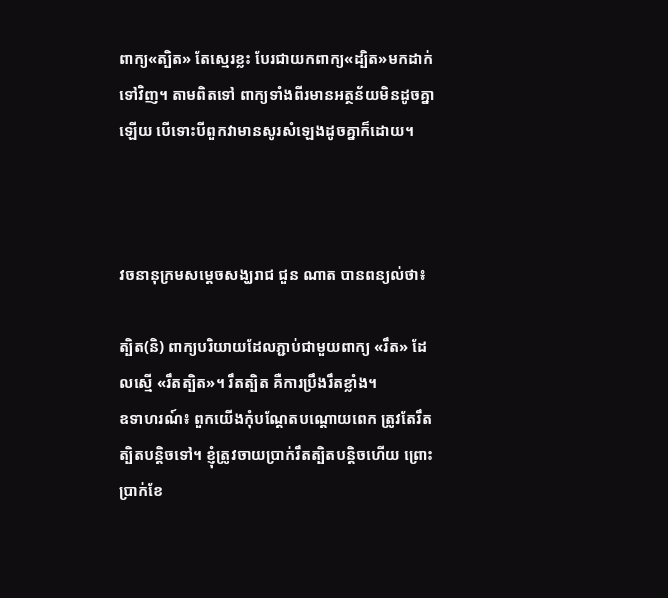ពាក្យ«ត្បិត» តែស្មេរខ្លះ បែរជាយកពាក្យ«ដ្បិត»មកដាក់ទៅវិញ។ តាមពិតទៅ ពាក្យទាំងពីរមានអត្ថន័យមិនដូចគ្នាឡើយ បើទោះបីពួកវាមានសូរសំឡេងដូចគ្នាក៏ដោយ។



វចនានុក្រមសម្តេចសង្ឃរាជ ជួន ណាត បានពន្យល់ថា៖

ត្បិត(និ) ពាក្យបរិយាយដែលភ្ជាប់ជាមួយពាក្យ «រឹត» ដែលស្មើ «រឹតត្បិត»។ រឹតត្បិត គឺការប្រឹងរឹតខ្លាំង។
ឧទាហរណ៍៖ ពួកយើងកុំបណ្តែតបណ្តោយពេក ត្រូវតែរឹតត្បិតបន្តិចទៅ។ ខ្ញុំត្រូវចាយប្រាក់រឹតត្បិតបន្តិចហើយ ព្រោះប្រាក់ខែ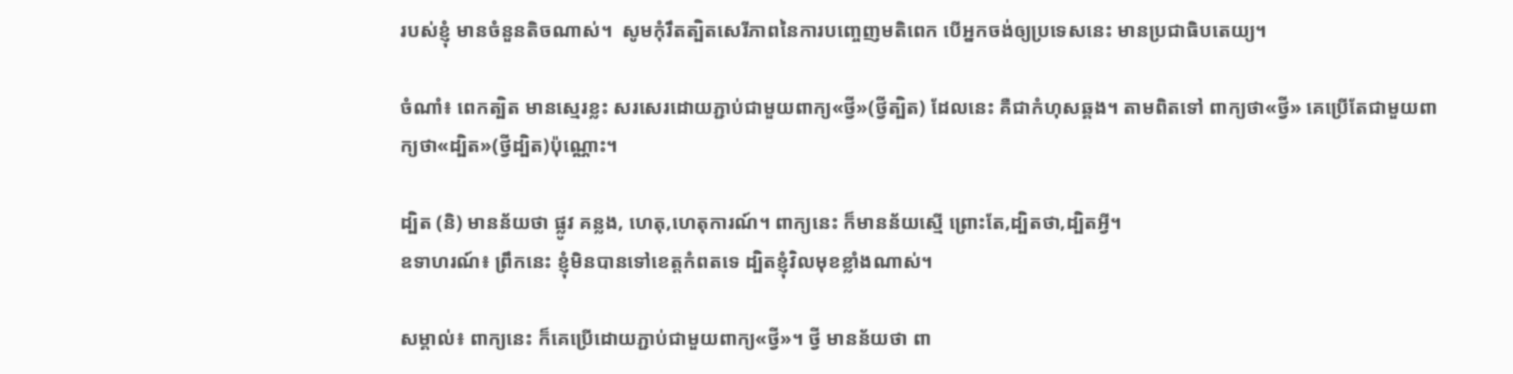របស់ខ្ញុំ មានចំនួនតិចណាស់។  សូមកុំរឹតត្បិតសេរីភាពនៃការបញ្ចេញមតិពេក បើអ្នកចង់ឲ្យប្រទេសនេះ មានប្រជាធិបតេយ្យ។

ចំណាំ៖ ពេកត្បិត មានស្មេរខ្លះ សរសេរដោយភ្ជាប់ជាមួយពាក្យ«ថ្វី»(ថ្វីត្បិត) ដែលនេះ គឺជាកំហុសឆ្គង។ តាមពិតទៅ ពាក្យថា«ថ្វី» គេប្រើតែជាមួយពាក្យថា«ដ្បិត»(ថ្វីដ្បិត)ប៉ុណ្ណោះ។

ដ្បិត (និ) មានន័យថា ផ្លូវ គន្លង, ហេតុ,ហេតុការណ៍។ ពាក្យនេះ ក៏មានន័យស្មើ ព្រោះតែ,ដ្បិតថា,ដ្បិតអ្វី។
ឧទាហរណ៍៖ ព្រឹកនេះ ខ្ញុំមិនបានទៅខេត្តកំពតទេ ដ្បិតខ្ញុំវិលមុខខ្លាំងណាស់។

សម្គាល់៖ ពាក្យនេះ ក៏គេប្រើដោយភ្ជាប់ជាមួយពាក្យ«ថ្វី»។ ថ្វី មានន័យថា ពា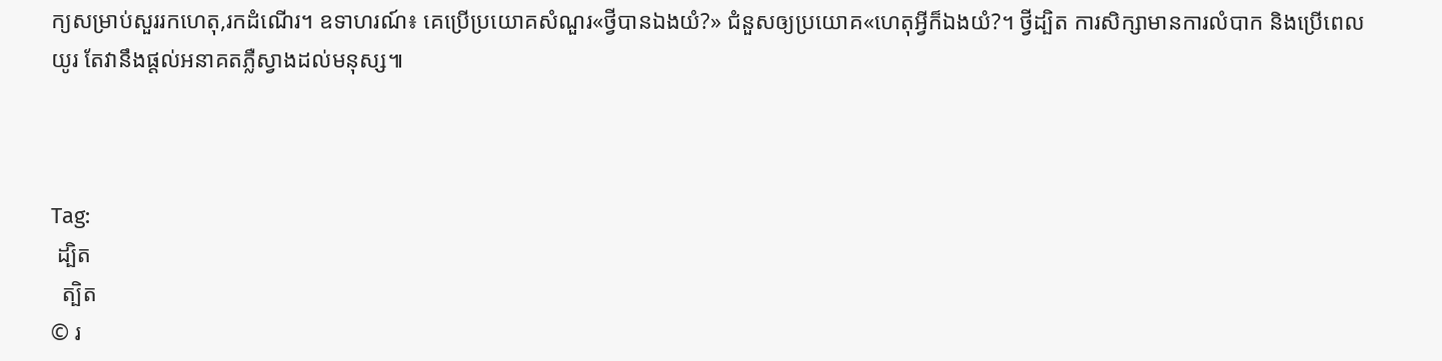ក្យសម្រាប់សួររកហេតុ,រកដំណើរ។ ឧទាហរណ៍៖ គេប្រើប្រយោគសំណួរ«ថ្វីបានឯងយំ?» ជំនួសឲ្យប្រយោគ«ហេតុអ្វីក៏ឯងយំ?។ ថ្វីដ្បិត ការសិក្សាមានការលំបាក និងប្រើពេលយូរ តែវានឹងផ្តល់អនាគតភ្លឺស្វាងដល់មនុស្ស៕



Tag:
 ដ្បិត
  ត្បិត
© រ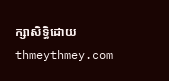ក្សាសិទ្ធិដោយ thmeythmey.com